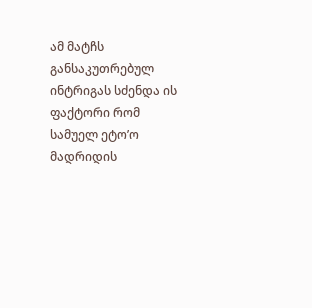ამ მატჩს განსაკუთრებულ ინტრიგას სძენდა ის ფაქტორი რომ სამუელ ეტო’ო მადრიდის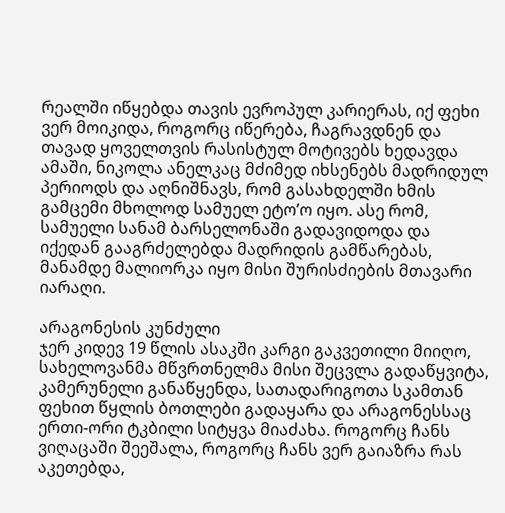რეალში იწყებდა თავის ევროპულ კარიერას, იქ ფეხი ვერ მოიკიდა, როგორც იწერება, ჩაგრავდნენ და თავად ყოველთვის რასისტულ მოტივებს ხედავდა ამაში, ნიკოლა ანელკაც მძიმედ იხსენებს მადრიდულ პერიოდს და აღნიშნავს, რომ გასახდელში ხმის გამცემი მხოლოდ სამუელ ეტო’ო იყო. ასე რომ, სამუელი სანამ ბარსელონაში გადავიდოდა და იქედან გააგრძელებდა მადრიდის გამწარებას, მანამდე მალიორკა იყო მისი შურისძიების მთავარი იარაღი.

არაგონესის კუნძული
ჯერ კიდევ 19 წლის ასაკში კარგი გაკვეთილი მიიღო, სახელოვანმა მწვრთნელმა მისი შეცვლა გადაწყვიტა, კამერუნელი განაწყენდა, სათადარიგოთა სკამთან ფეხით წყლის ბოთლები გადაყარა და არაგონესსაც ერთი-ორი ტკბილი სიტყვა მიაძახა. როგორც ჩანს ვიღაცაში შეეშალა, როგორც ჩანს ვერ გაიაზრა რას აკეთებდა,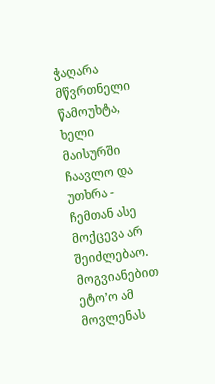ჭაღარა მწვრთნელი წამოუხტა, ხელი მაისურში ჩაავლო და უთხრა - ჩემთან ასე მოქცევა არ შეიძლებაო. მოგვიანებით ეტო’ო ამ მოვლენას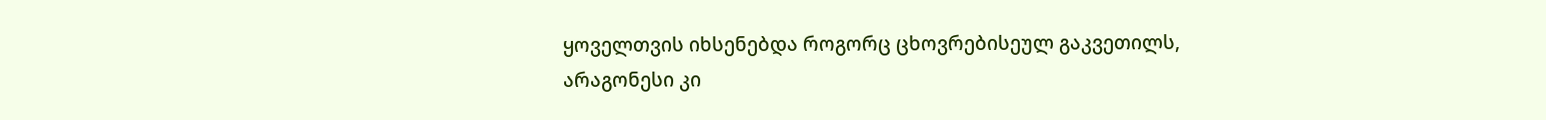ყოველთვის იხსენებდა როგორც ცხოვრებისეულ გაკვეთილს, არაგონესი კი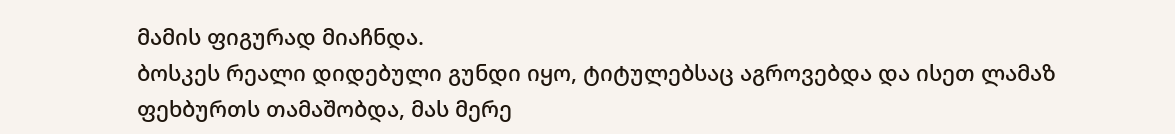მამის ფიგურად მიაჩნდა.
ბოსკეს რეალი დიდებული გუნდი იყო, ტიტულებსაც აგროვებდა და ისეთ ლამაზ ფეხბურთს თამაშობდა, მას მერე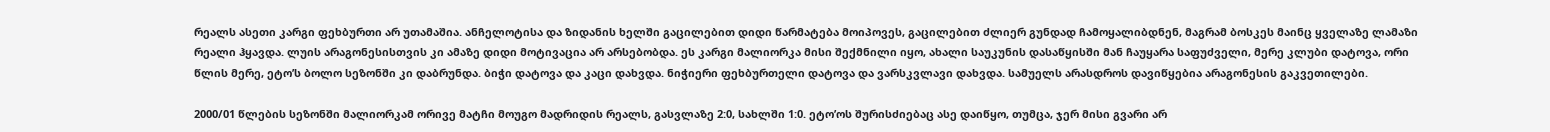რეალს ასეთი კარგი ფეხბურთი არ უთამაშია. ანჩელოტისა და ზიდანის ხელში გაცილებით დიდი წარმატება მოიპოვეს, გაცილებით ძლიერ გუნდად ჩამოყალიბდნენ, მაგრამ ბოსკეს მაინც ყველაზე ლამაზი რეალი ჰყავდა. ლუის არაგონესისთვის კი ამაზე დიდი მოტივაცია არ არსებობდა. ეს კარგი მალიორკა მისი შექმნილი იყო, ახალი საუკუნის დასაწყისში მან ჩაუყარა საფუძველი, მერე კლუბი დატოვა, ორი წლის მერე, ეტო’ს ბოლო სეზონში კი დაბრუნდა. ბიჭი დატოვა და კაცი დახვდა. ნიჭიერი ფეხბურთელი დატოვა და ვარსკვლავი დახვდა. სამუელს არასდროს დავიწყებია არაგონესის გაკვეთილები.

2000/01 წლების სეზონში მალიორკამ ორივე მატჩი მოუგო მადრიდის რეალს, გასვლაზე 2:0, სახლში 1:0. ეტო’ოს შურისძიებაც ასე დაიწყო, თუმცა, ჯერ მისი გვარი არ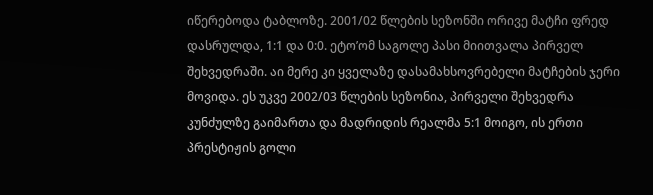იწერებოდა ტაბლოზე. 2001/02 წლების სეზონში ორივე მატჩი ფრედ დასრულდა, 1:1 და 0:0. ეტო’ომ საგოლე პასი მიითვალა პირველ შეხვედრაში. აი მერე კი ყველაზე დასამახსოვრებელი მატჩების ჯერი მოვიდა. ეს უკვე 2002/03 წლების სეზონია, პირველი შეხვედრა კუნძულზე გაიმართა და მადრიდის რეალმა 5:1 მოიგო, ის ერთი პრესტიჟის გოლი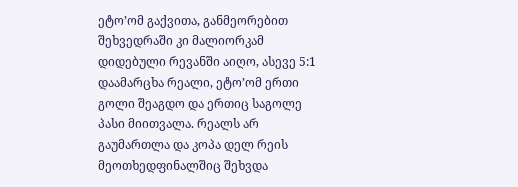ეტო’ომ გაქვითა, განმეორებით შეხვედრაში კი მალიორკამ დიდებული რევანში აიღო, ასევე 5:1 დაამარცხა რეალი, ეტო’ომ ერთი გოლი შეაგდო და ერთიც საგოლე პასი მიითვალა. რეალს არ გაუმართლა და კოპა დელ რეის მეოთხედფინალშიც შეხვდა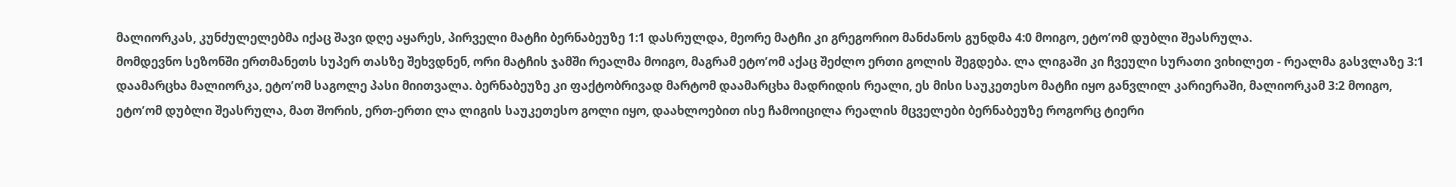მალიორკას, კუნძულელებმა იქაც შავი დღე აყარეს, პირველი მატჩი ბერნაბეუზე 1:1 დასრულდა, მეორე მატჩი კი გრეგორიო მანძანოს გუნდმა 4:0 მოიგო, ეტო’ომ დუბლი შეასრულა.
მომდევნო სეზონში ერთმანეთს სუპერ თასზე შეხვდნენ, ორი მატჩის ჯამში რეალმა მოიგო, მაგრამ ეტო’ომ აქაც შეძლო ერთი გოლის შეგდება. ლა ლიგაში კი ჩვეული სურათი ვიხილეთ - რეალმა გასვლაზე 3:1 დაამარცხა მალიორკა, ეტო’ომ საგოლე პასი მიითვალა. ბერნაბეუზე კი ფაქტობრივად მარტომ დაამარცხა მადრიდის რეალი, ეს მისი საუკეთესო მატჩი იყო განვლილ კარიერაში, მალიორკამ 3:2 მოიგო, ეტო’ომ დუბლი შეასრულა, მათ შორის, ერთ-ერთი ლა ლიგის საუკეთესო გოლი იყო, დაახლოებით ისე ჩამოიცილა რეალის მცველები ბერნაბეუზე როგორც ტიერი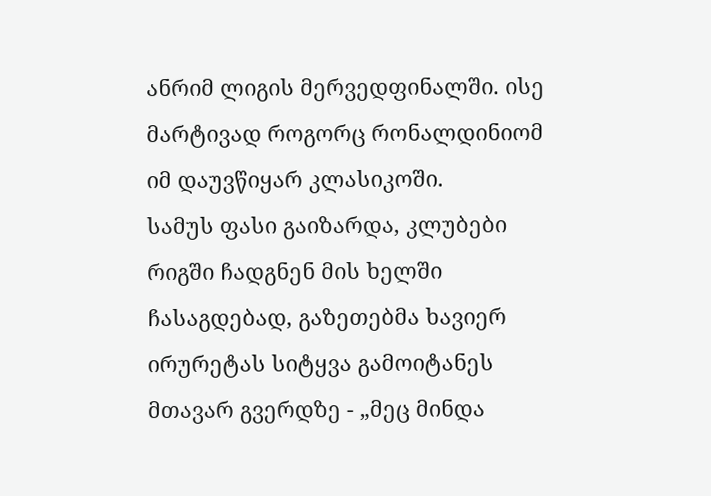ანრიმ ლიგის მერვედფინალში. ისე მარტივად როგორც რონალდინიომ იმ დაუვწიყარ კლასიკოში.
სამუს ფასი გაიზარდა, კლუბები რიგში ჩადგნენ მის ხელში ჩასაგდებად, გაზეთებმა ხავიერ ირურეტას სიტყვა გამოიტანეს მთავარ გვერდზე - „მეც მინდა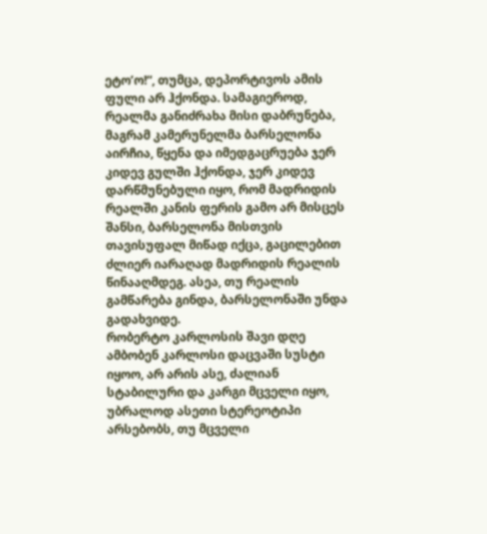ეტო’ო!“, თუმცა, დეპორტივოს ამის ფული არ ჰქონდა. სამაგიეროდ, რეალმა განიძრახა მისი დაბრუნება, მაგრამ კამერუნელმა ბარსელონა აირჩია, წყენა და იმედგაცრუება ჯერ კიდევ გულში ჰქონდა, ჯერ კიდევ დარწმუნებული იყო, რომ მადრიდის რეალში კანის ფერის გამო არ მისცეს შანსი, ბარსელონა მისთვის თავისუფალ მიწად იქცა, გაცილებით ძლიერ იარაღად მადრიდის რეალის წინააღმდეგ. ასეა, თუ რეალის გამწარება გინდა, ბარსელონაში უნდა გადახვიდე.
რობერტო კარლოსის შავი დღე
ამბობენ კარლოსი დაცვაში სუსტი იყოო, არ არის ასე, ძალიან სტაბილური და კარგი მცველი იყო, უბრალოდ ასეთი სტერეოტიპი არსებობს, თუ მცველი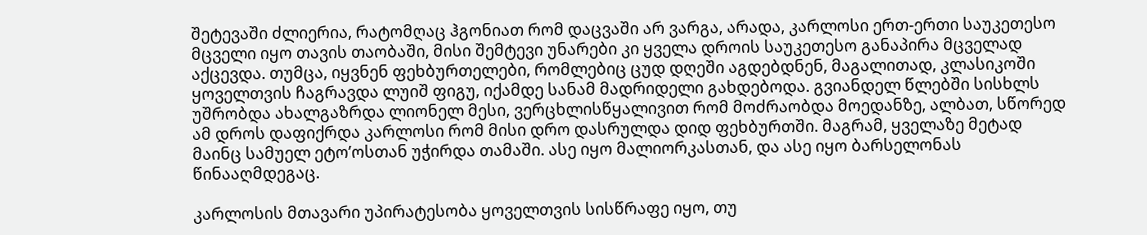შეტევაში ძლიერია, რატომღაც ჰგონიათ რომ დაცვაში არ ვარგა, არადა, კარლოსი ერთ-ერთი საუკეთესო მცველი იყო თავის თაობაში, მისი შემტევი უნარები კი ყველა დროის საუკეთესო განაპირა მცველად აქცევდა. თუმცა, იყვნენ ფეხბურთელები, რომლებიც ცუდ დღეში აგდებდნენ, მაგალითად, კლასიკოში ყოველთვის ჩაგრავდა ლუიშ ფიგუ, იქამდე სანამ მადრიდელი გახდებოდა. გვიანდელ წლებში სისხლს უშრობდა ახალგაზრდა ლიონელ მესი, ვერცხლისწყალივით რომ მოძრაობდა მოედანზე, ალბათ, სწორედ ამ დროს დაფიქრდა კარლოსი რომ მისი დრო დასრულდა დიდ ფეხბურთში. მაგრამ, ყველაზე მეტად მაინც სამუელ ეტო’ოსთან უჭირდა თამაში. ასე იყო მალიორკასთან, და ასე იყო ბარსელონას წინააღმდეგაც.

კარლოსის მთავარი უპირატესობა ყოველთვის სისწრაფე იყო, თუ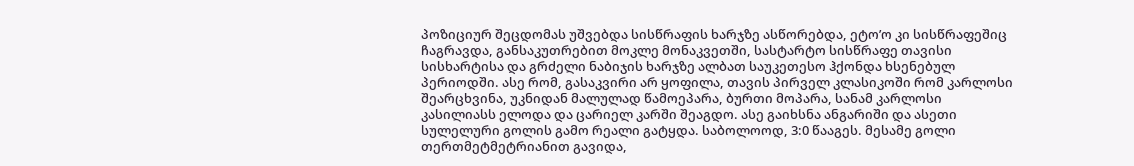პოზიციურ შეცდომას უშვებდა სისწრაფის ხარჯზე ასწორებდა, ეტო’ო კი სისწრაფეშიც ჩაგრავდა, განსაკუთრებით მოკლე მონაკვეთში, სასტარტო სისწრაფე თავისი სისხარტისა და გრძელი ნაბიჯის ხარჯზე ალბათ საუკეთესო ჰქონდა ხსენებულ პერიოდში. ასე რომ, გასაკვირი არ ყოფილა, თავის პირველ კლასიკოში რომ კარლოსი შეარცხვინა, უკნიდან მალულად წამოეპარა, ბურთი მოპარა, სანამ კარლოსი კასილიასს ელოდა და ცარიელ კარში შეაგდო. ასე გაიხსნა ანგარიში და ასეთი სულელური გოლის გამო რეალი გატყდა. საბოლოოდ, 3:0 წააგეს. მესამე გოლი თერთმეტმეტრიანით გავიდა,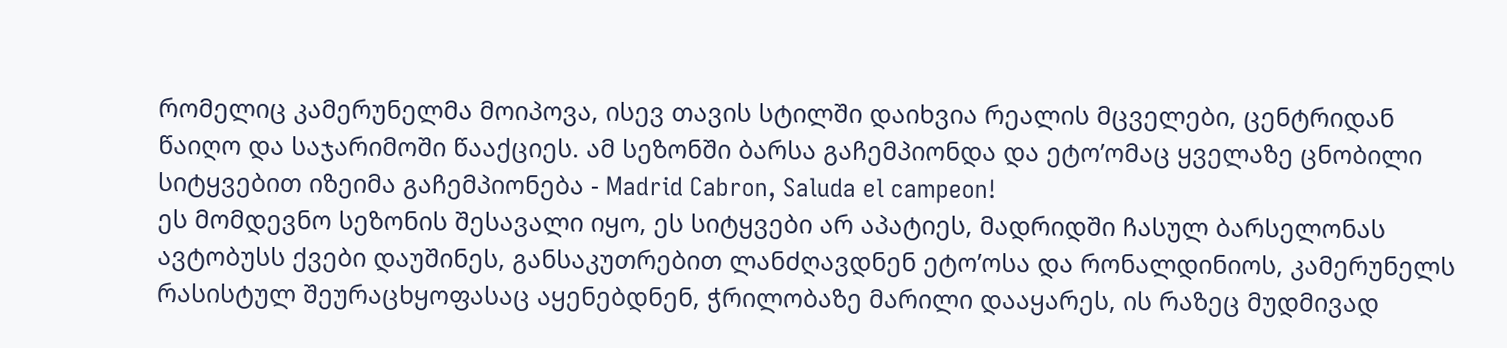რომელიც კამერუნელმა მოიპოვა, ისევ თავის სტილში დაიხვია რეალის მცველები, ცენტრიდან წაიღო და საჯარიმოში წააქციეს. ამ სეზონში ბარსა გაჩემპიონდა და ეტო’ომაც ყველაზე ცნობილი სიტყვებით იზეიმა გაჩემპიონება - Madrid Cabron, Saluda el campeon!
ეს მომდევნო სეზონის შესავალი იყო, ეს სიტყვები არ აპატიეს, მადრიდში ჩასულ ბარსელონას ავტობუსს ქვები დაუშინეს, განსაკუთრებით ლანძღავდნენ ეტო’ოსა და რონალდინიოს, კამერუნელს რასისტულ შეურაცხყოფასაც აყენებდნენ, ჭრილობაზე მარილი დააყარეს, ის რაზეც მუდმივად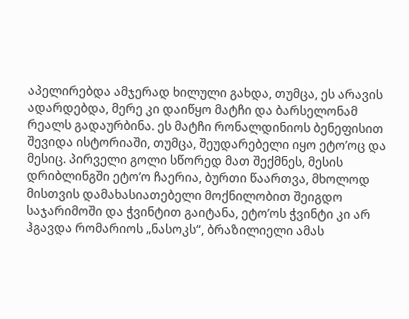აპელირებდა ამჯერად ხილული გახდა, თუმცა, ეს არავის ადარდებდა, მერე კი დაიწყო მატჩი და ბარსელონამ რეალს გადაურბინა. ეს მატჩი რონალდინიოს ბენეფისით შევიდა ისტორიაში, თუმცა, შეუდარებელი იყო ეტო’ოც და მესიც. პირველი გოლი სწორედ მათ შექმნეს, მესის დრიბლინგში ეტო’ო ჩაერია, ბურთი წაართვა, მხოლოდ მისთვის დამახასიათებელი მოქნილობით შეიგდო საჯარიმოში და ჭვინტით გაიტანა, ეტო’ოს ჭვინტი კი არ ჰგავდა რომარიოს „ნასოკს“, ბრაზილიელი ამას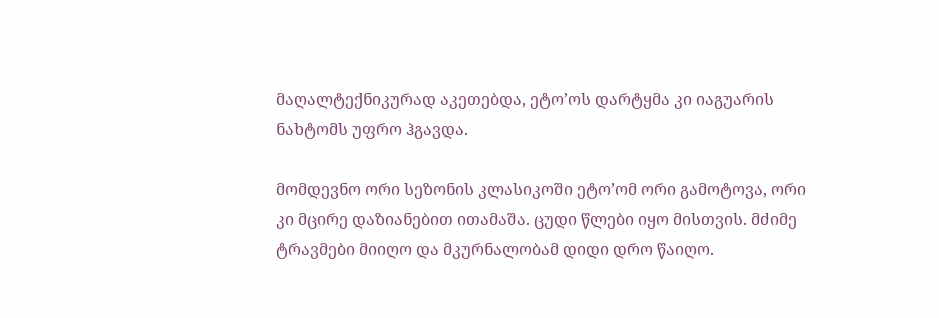მაღალტექნიკურად აკეთებდა, ეტო’ოს დარტყმა კი იაგუარის ნახტომს უფრო ჰგავდა.

მომდევნო ორი სეზონის კლასიკოში ეტო’ომ ორი გამოტოვა, ორი კი მცირე დაზიანებით ითამაშა. ცუდი წლები იყო მისთვის. მძიმე ტრავმები მიიღო და მკურნალობამ დიდი დრო წაიღო.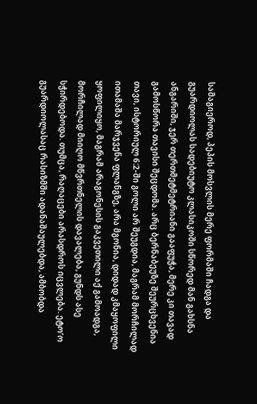სამაგიეროდ, პეპის მოსვლის მერე ფორმაში ჩადგა და გუარდიოლას სადებიუტო კლასიკოში სწორედ მან გახსნა ანგარიში, ჯერ თერთმეტმეტრიანი გააფუჭა, მერე კი თავად გამოსწორა თავისი შეცდომა. არც ბერნაბეუზე შეურცხვენია თავი, ისტორიულ 6:2-ში გოლი არ შეუგდია, მაგრამ მორჩილად ითამაშა მარჯვენა ფლანგზე, არა მგონია, დიდად კმაყოფილი ყოფილიყო, მაგრამ არაგონესის გაკვეთილი აქ გამოადგა, მორჩილად მიიღო მწვრთნელის დავალება, გუნდს ასე სჭირდებოდა. თუმცა, რაღაცები არასდროს იცვლება. ეტო’ო გუარდიოლასაც რასიზმში ადანაშაულებდა, ამბობდა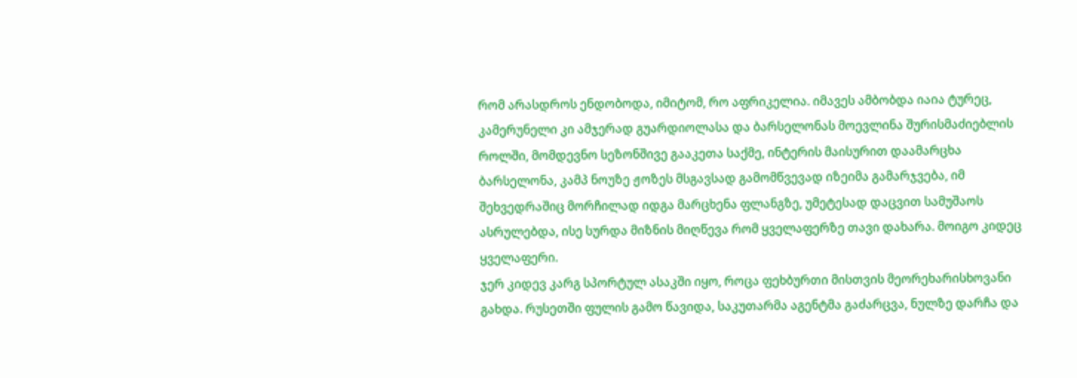რომ არასდროს ენდობოდა, იმიტომ, რო აფრიკელია. იმავეს ამბობდა იაია ტურეც, კამერუნელი კი ამჯერად გუარდიოლასა და ბარსელონას მოევლინა შურისმაძიებლის როლში, მომდევნო სეზონშივე გააკეთა საქმე, ინტერის მაისურით დაამარცხა ბარსელონა, კამპ ნოუზე ჟოზეს მსგავსად გამომწვევად იზეიმა გამარჯვება, იმ შეხვედრაშიც მორჩილად იდგა მარცხენა ფლანგზე, უმეტესად დაცვით სამუშაოს ასრულებდა, ისე სურდა მიზნის მიღწევა რომ ყველაფერზე თავი დახარა. მოიგო კიდეც ყველაფერი.
ჯერ კიდევ კარგ სპორტულ ასაკში იყო, როცა ფეხბურთი მისთვის მეორეხარისხოვანი გახდა. რუსეთში ფულის გამო წავიდა, საკუთარმა აგენტმა გაძარცვა, ნულზე დარჩა და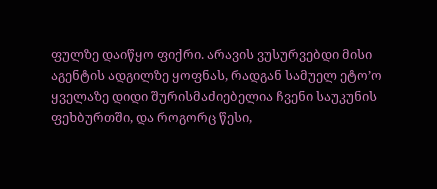ფულზე დაიწყო ფიქრი. არავის ვუსურვებდი მისი აგენტის ადგილზე ყოფნას, რადგან სამუელ ეტო’ო ყველაზე დიდი შურისმაძიებელია ჩვენი საუკუნის ფეხბურთში, და როგორც წესი,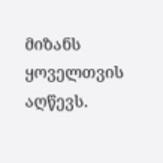მიზანს ყოველთვის აღწევს.